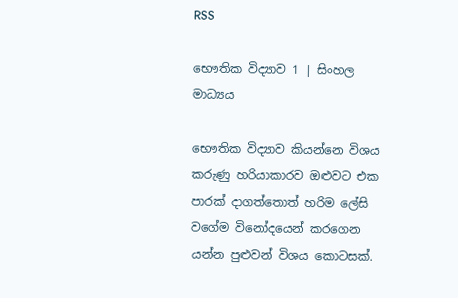RSS

භෞතික විද්‍යාව 1 | සිංහල මාධ්‍යය

භෞතික විද්‍යාව කියන්නෙ විශය කරුණු හරියාකාරව ඔළුවට එක පාරක් දාගත්තොත් හරිම ලේසි වගේම විනෝදයෙන් කරගෙන යන්න පුළුවන් විශය කොටසක්.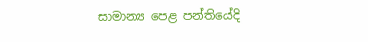සාමාන්‍ය පෙළ පන්තියේදි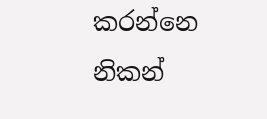කරන්නෙ නිකන්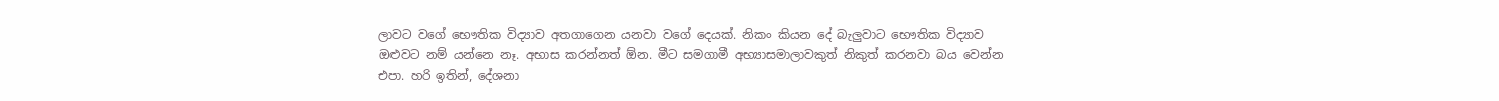ලාවට වගේ භෞතික විද්‍යාව අතගාගෙන යනවා වගේ දෙයක්. නිකං කියන දේ බැලුවාට භෞතික විද්‍යාව ඔළුවට නම් යන්නෙ නෑ. අභාස කරන්නත් ඕන. මීට සමගාමී අභ්‍යාසමාලාවකුත් නිකුත් කරනවා බය වෙන්න එපා. හරි ඉතින්, දේශනා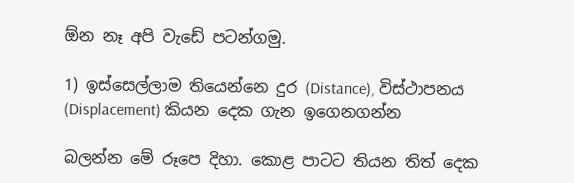ඕන නෑ අපි වැඩේ පටන්ගමු.

1) ඉස්සෙල්ලාම තියෙන්නෙ දුර (Distance), විස්ථාපනය (Displacement) කියන දෙක ගැන ඉගෙනගන්න

බලන්න මේ රූපෙ දිහා. කොළ පාටට තියන තිත් දෙක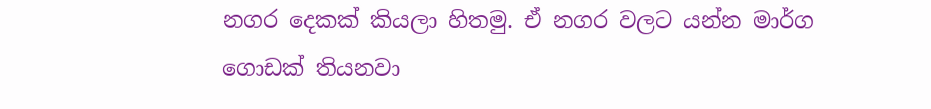නගර දෙකක් කියලා හිතමු. ඒ නගර වලට යන්න මාර්ග ගොඩක් තියනවා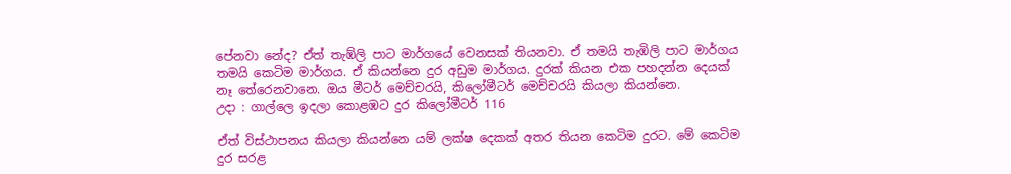පේනවා නේද? ඒත් තැඹ්ලි පාට මාර්ගයේ වෙනසක් තියනවා. ඒ තමයි තැඹිලි පාට මාර්ගය තමයි‍ කෙටිම මාර්ගය. ඒ කියන්නෙ දුර අඩුම මාර්ගය. දුරක් කියන එක පහදන්න දෙයක් නෑ තේ‍රෙනවානෙ. ඔය මීටර් මෙච්චරයි, කිලෝමීටර් මෙච්චරයි කියලා කියන්නෙ.
උදා : ගාල්ලෙ ඉදලා කොළඹට දුර කිලෝමීටර් 116

ඒත් විස්ථාපනය කියලා කියන්නෙ යම් ලක්ෂ දෙකක් අතර තියන කෙටිම දුරට. මේ කෙටිම දුර සරළ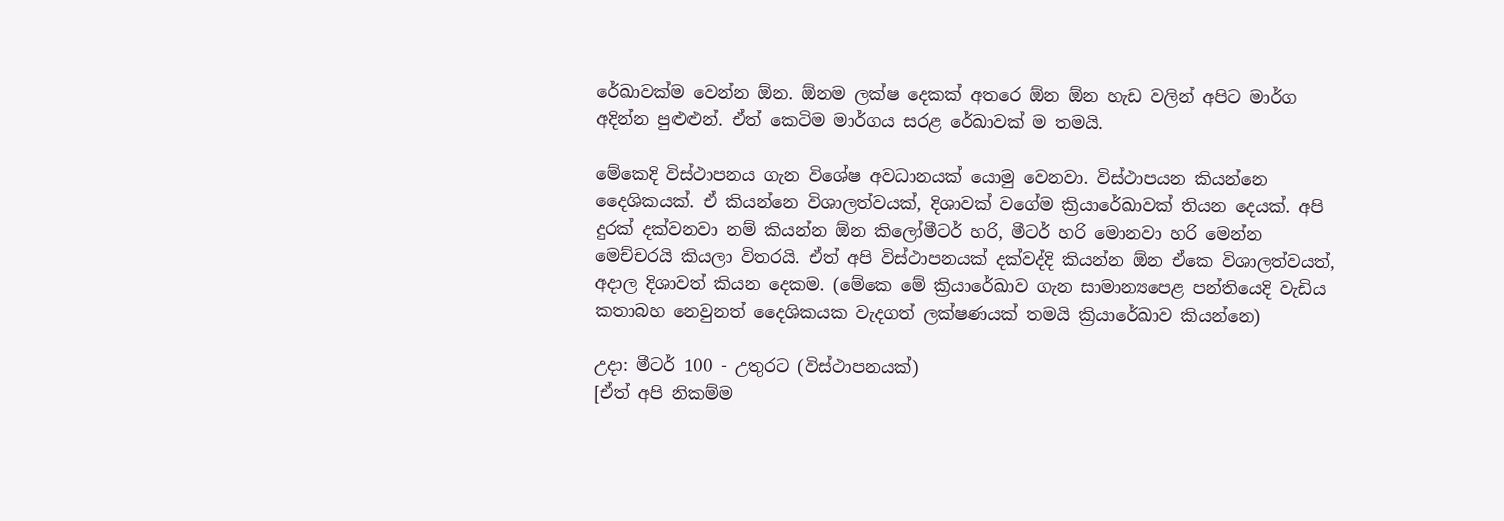රේඛාවක්ම වෙන්න ඕන. ඕනම ලක්ෂ දෙකක් අතරෙ ඕන ඕන හැඩ වලින් අපිට මාර්ග අදින්න පුළුළුන්. ඒත් කෙටිම මාර්ගය සරළ රේඛාවක් ම තමයි.

මේකෙදි විස්ථාපනය ගැන විශේෂ අවධානයක් යොමු වෙනවා. විස්ථාපයන කියන්නෙ දෛශිකයක්. ඒ කියන්නෙ විශාලත්වයක්, දිශාවක් වගේම ක්‍රියාරේඛාවක් තියන දෙයක්. අපි දුරක් දක්වනවා නම් කියන්න ඕන කිලෝමීටර් හරි, මීටර් හරි මොනවා හරි මෙන්න මෙච්චරයි කියලා විතරයි. ඒත් අපි විස්ථාපනයක් දක්වද්දි කියන්න ඕන ඒකෙ විශාලත්වයත්, අදාල දිශාවත් කියන දෙකම. (මේකෙ මේ ක්‍රියාරේඛාව ගැන සාමාන්‍යපෙළ පන්තියෙදි වැඩිය කතාබහ නෙවුනත් දෛශිකයක වැදගත් ලක්ෂණයක් තමයි ක්‍රියාරේඛාව කියන්නෙ)

උදා: මීටර් 100 - උතුරට (විස්ථාපනයක්)
[ඒත් අපි නිකම්ම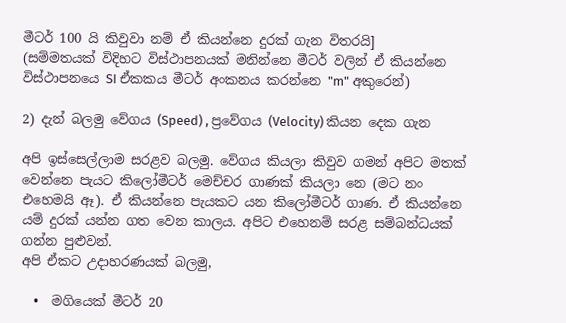මීටර් 100 යි කිවුවා නම් ඒ කියන්නෙ දුරක් ගැන විතරයි]
(සම්මතයක් විදිහට විස්ථාපනයක් මනින්නෙ මීටර් වලින් ඒ කියන්නෙ විස්ථාපනයෙ SI ඒකකය මීටර් අංකනය කරන්නෙ "m" අකුරෙන්)

2) දැන් බලමු වේගය (Speed) , ප්‍රවේගය (Velocity) කියන දෙක ගැන

අපි ඉස්සෙල්ලාම සරළව බලමු. වේගය කියලා කිවුව ගමන් අපිට මතක් වෙන්නෙ පැයට කිලෝමීටර් මෙච්චර ගාණක් කියලා නෙ (මට නං එහෙමයි ඈ). ඒ කියන්නෙ පැයකට යන කිලෝමීටර් ගාණ. ඒ කියන්නෙ යම් දුරක් යන්න ගත වෙන කාලය. අපිට එහෙනම් සරළ සම්බන්ධයක් ගන්න පුළුවන්.
අපි ඒකට උදාහරණයක් බලමු,

  •  මගියෙක් මීටර් 20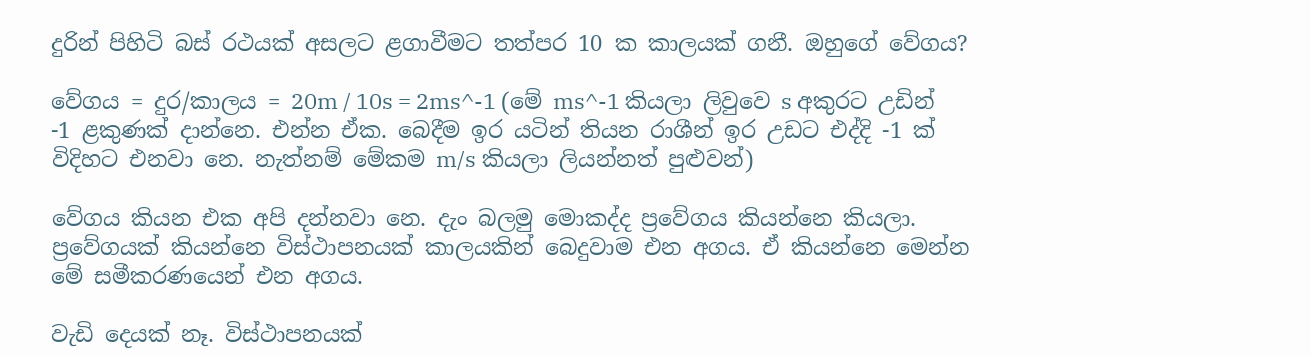දුරින් පිහිටි බස් රථයක් අසලට ළගාවීමට තත්පර 10 ක කාලයක් ගනී. ඔහුගේ වේගය?

වේගය = දුර/කාලය = 20m / 10s = 2ms^-1 (මේ ms^-1 කියලා ලිවුවෙ s අකුරට උඩින් -1 ළකුණක් දාන්නෙ. එන්න ඒක. බෙදීම ඉර යටින් තියන රාශීන් ඉර උඩට එද්දි -1 ක් විදිහට එනවා නෙ. නැත්නම් මේකම m/s කියලා ලියන්නත් පුළුවන්)

වේගය කියන එක අපි දන්නවා නෙ. දැං බලමු මොකද්ද ප්‍රවේගය කියන්නෙ කියලා. ප්‍රවේගයක් කියන්නෙ විස්ථාපනයක් කාලයකින් බෙදුවාම එන අගය. ඒ කියන්නෙ මෙන්න මේ සමීකරණයෙන් එන අගය.

වැඩි දෙයක් නෑ. විස්ථාපනයක්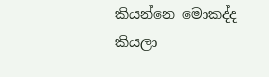කියන්නෙ මොකද්ද කියලා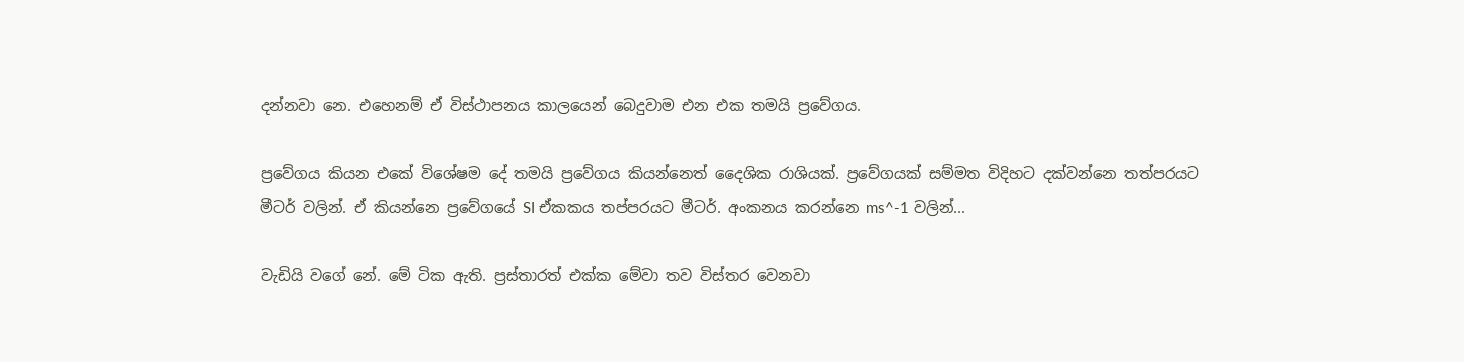දන්නවා නෙ. එහෙනම් ඒ විස්ථාපනය කාලයෙන් බෙදුවාම එන එක තමයි ප්‍රවේගය.

ප්‍රවේගය කියන එකේ විශේෂම දේ තමයි ප්‍රවේගය කියන්නෙත් දෛශික රාශියක්. ප්‍රවේගයක් සම්මත විදිහට දක්වන්නෙ තත්පරයට මීටර් වලින්. ඒ කියන්නෙ ප්‍රවේගයේ SI ඒකකය තප්පරයට මීටර්. අංකනය කරන්නෙ ms^-1 වලින්...

වැඩියි වගේ නේ. මේ ටික ඇති. ප්‍රස්තාරත් එක්ක මේවා තව විස්තර වෙනවා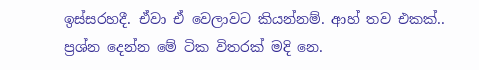ඉස්සරහදී. ඒවා ඒ වෙලාවට කියන්නම්. ආහ් තව එකක්.. ප්‍රශ්න දෙන්න මේ ටික විතරක් මදි නෙ.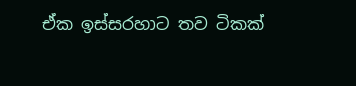ඒක ඉස්සරහාට තව ටිකක්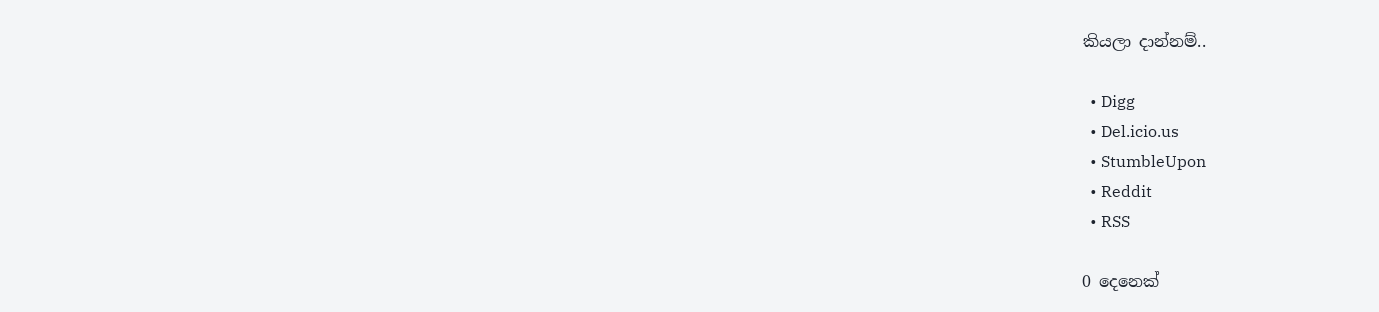කියලා දාන්නම්..

  • Digg
  • Del.icio.us
  • StumbleUpon
  • Reddit
  • RSS

0 දෙනෙක්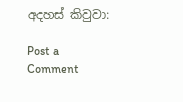අදහස් කිවුවා:

Post a Comment